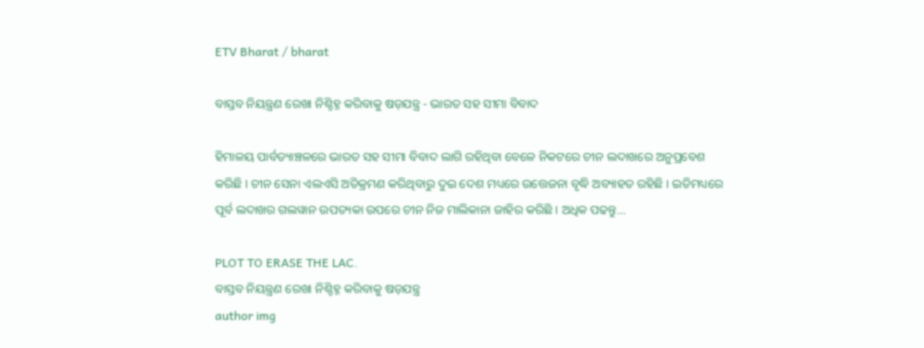ETV Bharat / bharat

ବାସ୍ତବ ନିୟନ୍ତ୍ରଣ ରେଖା ନିଶ୍ଚିହ୍ନ କରିବାକୁ ଷଡ଼ଯନ୍ତ୍ର - ଭାରତ ସହ ସୀମା ବିବାଦ

ହିମାଳୟ ପାର୍ବତ୍ୟାଞ୍ଚଳରେ ଭାରତ ସହ ସୀମା ବିବାଦ ଲାଗି ରହିଥିବା ବେଳେ ନିକଟରେ ଚୀନ ଲଦାଖରେ ଅନୁପ୍ରବେଶ କରିଛି । ଚୀନ ସେନା ଏଲଏସି ଅତିକ୍ରମଣ କରିଥିବାରୁ ଦୁଇ ଦେଶ ମଧ୍ୟରେ ଉତ୍ତେଜନା ବୃଦ୍ଧି ଅବ୍ୟାହତ ରହିଛି । ଇତିମଧ୍ୟରେ ପୂର୍ବ ଲଦାଖର ଗଲୱାନ ଉପତ୍ୟକା ଉପରେ ଚୀନ ନିଜ ମାଲିକାନା ଜାହିର କରିଛି । ଅଧିକ ପଢନ୍ତୁ...

PLOT TO ERASE THE LAC.
ବାସ୍ତବ ନିୟନ୍ତ୍ରଣ ରେଖା ନିଶ୍ଚିହ୍ନ କରିବାକୁ ଷଡ଼ଯନ୍ତ୍ର
author img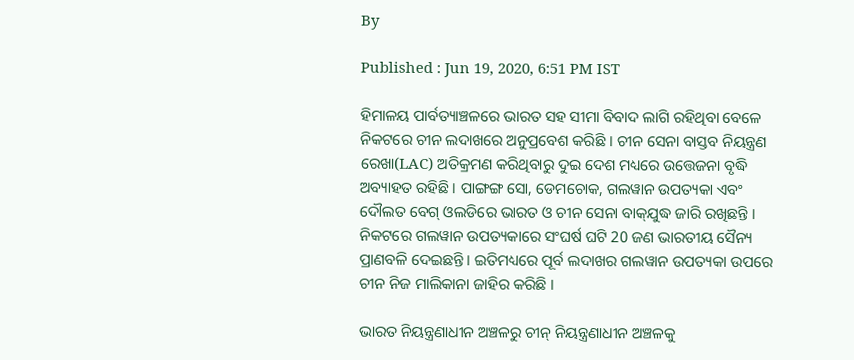By

Published : Jun 19, 2020, 6:51 PM IST

ହିମାଳୟ ପାର୍ବତ୍ୟାଞ୍ଚଳରେ ଭାରତ ସହ ସୀମା ବିବାଦ ଲାଗି ରହିଥିବା ବେଳେ ନିକଟରେ ଚୀନ ଲଦାଖରେ ଅନୁପ୍ରବେଶ କରିଛି । ଚୀନ ସେନା ବାସ୍ତବ ନିୟନ୍ତ୍ରଣ ରେଖା(LAC) ଅତିକ୍ରମଣ କରିଥିବାରୁ ଦୁଇ ଦେଶ ମଧ୍ୟରେ ଉତ୍ତେଜନା ବୃଦ୍ଧି ଅବ୍ୟାହତ ରହିଛି । ପାଙ୍ଗଙ୍ଗ ସୋ, ଡେମଚୋକ, ଗଲୱାନ ଉପତ୍ୟକା ଏବଂ ଦୌଲତ ବେଗ୍‌ ଓଲଡିରେ ଭାରତ ଓ ଚୀନ ସେନା ବାକ୍‌ଯୁଦ୍ଧ ଜାରି ରଖିଛନ୍ତି । ନିକଟରେ ଗଲୱାନ ଉପତ୍ୟକାରେ ସଂଘର୍ଷ ଘଟି 20 ଜଣ ଭାରତୀୟ ସୈନ୍ୟ ପ୍ରାଣବଳି ଦେଇଛନ୍ତି । ଇତିମଧ୍ୟରେ ପୂର୍ବ ଲଦାଖର ଗଲୱାନ ଉପତ୍ୟକା ଉପରେ ଚୀନ ନିଜ ମାଲିକାନା ଜାହିର କରିଛି ।

ଭାରତ ନିୟନ୍ତ୍ରଣାଧୀନ ଅଞ୍ଚଳରୁ ଚୀନ୍‌ ନିୟନ୍ତ୍ରଣାଧୀନ ଅଞ୍ଚଳକୁ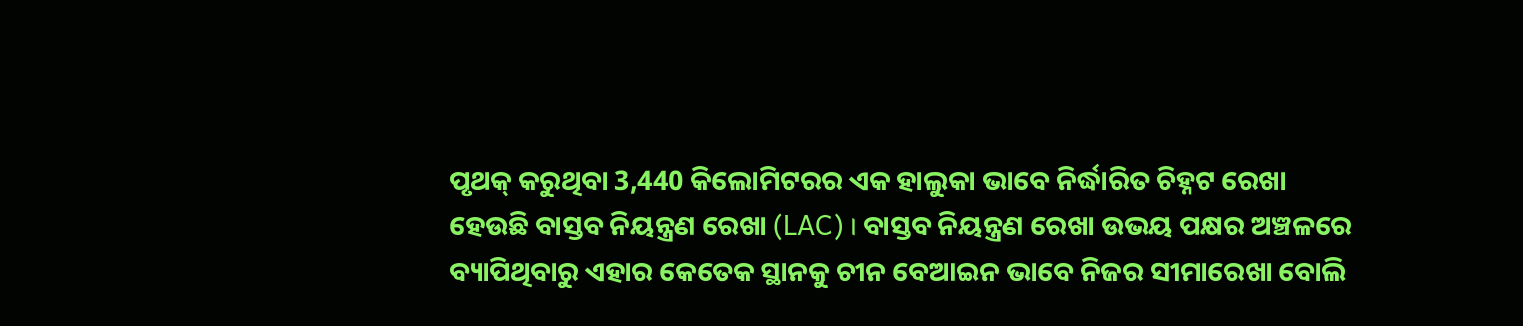ପୃଥକ୍‌ କରୁଥିବା 3,440 କିଲୋମିଟରର ଏକ ହାଲୁକା ଭାବେ ନିର୍ଦ୍ଧାରିତ ଚିହ୍ନଟ ରେଖା ହେଉଛି ବାସ୍ତବ ନିୟନ୍ତ୍ରଣ ରେଖା (LAC) । ବାସ୍ତବ ନିୟନ୍ତ୍ରଣ ରେଖା ଉଭୟ ପକ୍ଷର ଅଞ୍ଚଳରେ ବ୍ୟାପିଥିବାରୁ ଏହାର କେତେକ ସ୍ଥାନକୁ ଚୀନ ବେଆଇନ ଭାବେ ନିଜର ସୀମାରେଖା ବୋଲି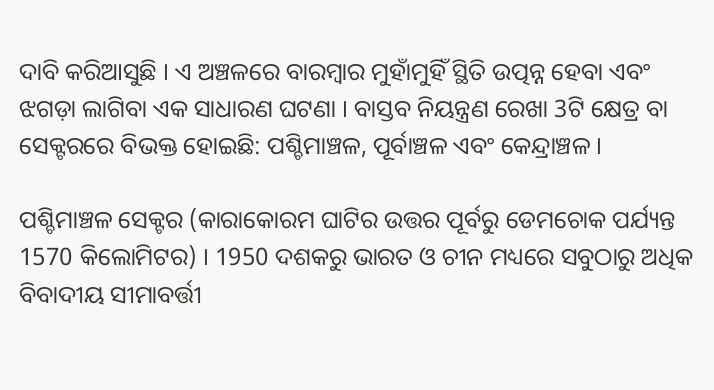ଦାବି କରିଆସୁଛି । ଏ ଅଞ୍ଚଳରେ ବାରମ୍ବାର ମୁହାଁମୁହିଁ ସ୍ଥିତି ଉତ୍ପନ୍ନ ହେବା ଏବଂ ଝଗଡ଼ା ଲାଗିବା ଏକ ସାଧାରଣ ଘଟଣା । ବାସ୍ତବ ନିୟନ୍ତ୍ରଣ ରେଖା 3ଟି କ୍ଷେତ୍ର ବା ସେକ୍ଟରରେ ବିଭକ୍ତ ହୋଇଛି: ପଶ୍ଚିମାଞ୍ଚଳ, ପୂର୍ବାଞ୍ଚଳ ଏବଂ କେନ୍ଦ୍ରାଞ୍ଚଳ ।

ପଶ୍ଚିମାଞ୍ଚଳ ସେକ୍ଟର (କାରାକୋରମ ଘାଟିର ଉତ୍ତର ପୂର୍ବରୁ ଡେମଚୋକ ପର୍ଯ୍ୟନ୍ତ 1570 କିଲୋମିଟର) । 1950 ଦଶକରୁ ଭାରତ ଓ ଚୀନ ମଧ୍ୟରେ ସବୁଠାରୁ ଅଧିକ ବିବାଦୀୟ ସୀମାବର୍ତ୍ତୀ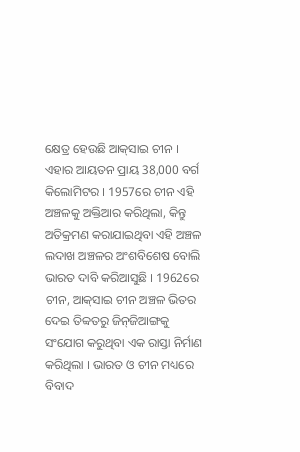କ୍ଷେତ୍ର ହେଉଛି ଆକ୍‌ସାଇ ଚୀନ । ଏହାର ଆୟତନ ପ୍ରାୟ 38,000 ବର୍ଗ କିଲୋମିଟର । 1957ରେ ଚୀନ ଏହି ଅଞ୍ଚଳକୁ ଅକ୍ତିଆର କରିଥିଲା, କିନ୍ତୁ ଅତିକ୍ରମଣ କରାଯାଇଥିବା ଏହି ଅଞ୍ଚଳ ଲଦାଖ ଅଞ୍ଚଳର ଅଂଶବିଶେଷ ବୋଲି ଭାରତ ଦାବି କରିଆସୁଛି । 1962ରେ ଚୀନ, ଆକ୍‌ସାଇ ଚୀନ ଅଞ୍ଚଳ ଭିତର ଦେଇ ତିବ୍ବତରୁ ଜିନ୍‌ଜିଆଙ୍ଗକୁ ସଂଯୋଗ କରୁଥିବା ଏକ ରାସ୍ତା ନିର୍ମାଣ କରିଥିଲା । ଭାରତ ଓ ଚୀନ ମଧ୍ୟରେ ବିବାଦ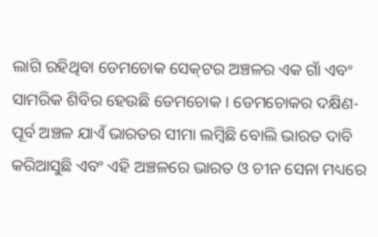ଲାଗି ରହିଥିବା ଡେମଚୋକ ସେକ୍‌ଟର ଅଞ୍ଚଳର ଏକ ଗାଁ ଏବଂ ସାମରିକ ଶିବିର ହେଉଛି ଡେମଚୋକ । ଡେମଚୋକର ଦକ୍ଷିଣ-ପୂର୍ବ ଅଞ୍ଚଳ ଯାଏଁ ଭାରତର ସୀମା ଲମ୍ବିଛି ବୋଲି ଭାରତ ଦାବି କରିଆସୁଛି ଏବଂ ଏହି ଅଞ୍ଚଳରେ ଭାରତ ଓ ଚୀନ ସେନା ମଧ୍ୟରେ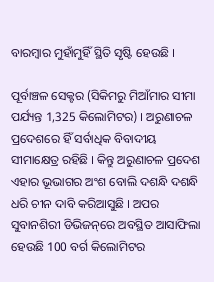ବାରମ୍ବାର ମୁହାଁମୁହିଁ ସ୍ଥିତି ସୃଷ୍ଟି ହେଉଛି ।

ପୂର୍ବାଞ୍ଚଳ ସେକ୍ଟର (ସିକିମରୁ ମିଆଁମାର ସୀମା ପର୍ଯ୍ୟନ୍ତ 1,325 କିଲୋମିଟର) । ଅରୁଣାଚଳ ପ୍ରଦେଶରେ ହିଁ ସର୍ବାଧିକ ବିବାଦୀୟ ସୀମାକ୍ଷେତ୍ର ରହିଛି । କିନ୍ତୁ ଅରୁଣାଚଳ ପ୍ରଦେଶ ଏହାର ଭୂଭାଗର ଅଂଶ ବୋଲି ଦଶନ୍ଧି ଦଶନ୍ଧି ଧରି ଚୀନ ଦାବି କରିଆସୁଛି । ଅପର ସୁବାନଶିରୀ ଡିଭିଜନ୍‌ରେ ଅବସ୍ଥିତ ଆସାଫିଲା ହେଉଛି 100 ବର୍ଗ କିଲୋମିଟର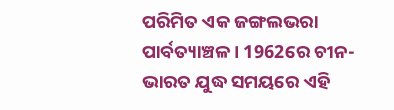ପରିମିତ ଏକ ଜଙ୍ଗଲଭରା ପାର୍ବତ୍ୟାଞ୍ଚଳ । 1962ରେ ଚୀନ-ଭାରତ ଯୁଦ୍ଧ ସମୟରେ ଏହି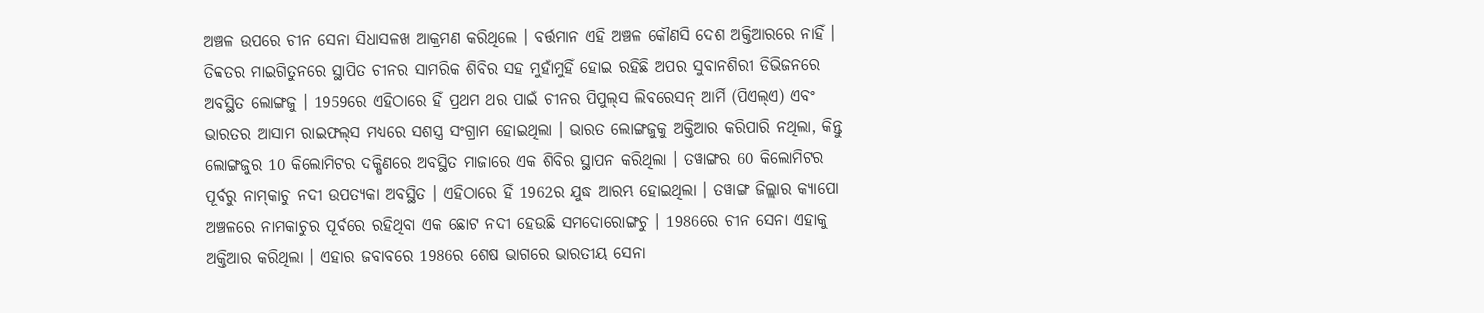ଅଞ୍ଚଳ ଉପରେ ଚୀନ ସେନା ସିଧାସଳଖ ଆକ୍ରମଣ କରିଥିଲେ । ବର୍ତ୍ତମାନ ଏହି ଅଞ୍ଚଳ କୌଣସି ଦେଶ ଅକ୍ତିଆରରେ ନାହିଁ । ତିବ୍ବତର ମାଇଗିତୁନରେ ସ୍ଥାପିତ ଚୀନର ସାମରିକ ଶିବିର ସହ ମୁହାଁମୁହିଁ ହୋଇ ରହିଛି ଅପର ସୁବାନଶିରୀ ଡିଭିଜନରେ ଅବସ୍ଥିତ ଲୋଙ୍ଗଜୁ । 1959ରେ ଏହିଠାରେ ହିଁ ପ୍ରଥମ ଥର ପାଇଁ ଚୀନର ପିପୁଲ୍‌ସ ଲିବରେସନ୍‌ ଆର୍ମି (ପିଏଲ୍‌ଏ) ଏବଂ ଭାରତର ଆସାମ ରାଇଫଲ୍‌ସ ମଧ୍ୟରେ ସଶସ୍ତ୍ର ସଂଗ୍ରାମ ହୋଇଥିଲା । ଭାରତ ଲୋଙ୍ଗଜୁକୁ ଅକ୍ତିଆର କରିପାରି ନଥିଲା, କିନ୍ତୁ ଲୋଙ୍ଗଜୁର 10 କିଲୋମିଟର ଦକ୍ଷିଣରେ ଅବସ୍ଥିତ ମାଜାରେ ଏକ ଶିବିର ସ୍ଥାପନ କରିଥିଲା । ତୱାଙ୍ଗର 60 କିଲୋମିଟର ପୂର୍ବରୁ ନାମ୍‌କାଚୁ ନଦୀ ଉପତ୍ୟକା ଅବସ୍ଥିତ । ଏହିଠାରେ ହିଁ 1962ର ଯୁଦ୍ଧ ଆରମ୍ଭ ହୋଇଥିଲା । ତୱାଙ୍ଗ ଜିଲ୍ଲାର କ୍ୟାପୋ ଅଞ୍ଚଳରେ ନାମକାଚୁର ପୂର୍ବରେ ରହିଥିବା ଏକ ଛୋଟ ନଦୀ ହେଉଛି ସମଦୋରୋଙ୍ଗଚୁ । 1986ରେ ଚୀନ ସେନା ଏହାକୁ ଅକ୍ତିଆର କରିଥିଲା । ଏହାର ଜବାବରେ 1986ର ଶେଷ ଭାଗରେ ଭାରତୀୟ ସେନା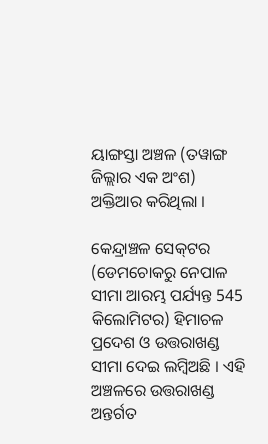ୟାଙ୍ଗସ୍ତା ଅଞ୍ଚଳ (ତୱାଙ୍ଗ ଜିଲ୍ଲାର ଏକ ଅଂଶ) ଅକ୍ତିଆର କରିଥିଲା ।

କେନ୍ଦ୍ରାଞ୍ଚଳ ସେକ୍‌ଟର (ଡେମଚୋକରୁ ନେପାଳ ସୀମା ଆରମ୍ଭ ପର୍ଯ୍ୟନ୍ତ 545 କିଲୋମିଟର) ହିମାଚଳ ପ୍ରଦେଶ ଓ ଉତ୍ତରାଖଣ୍ଡ ସୀମା ଦେଇ ଲମ୍ବିଅଛି । ଏହି ଅଞ୍ଚଳରେ ଉତ୍ତରାଖଣ୍ଡ ଅନ୍ତର୍ଗତ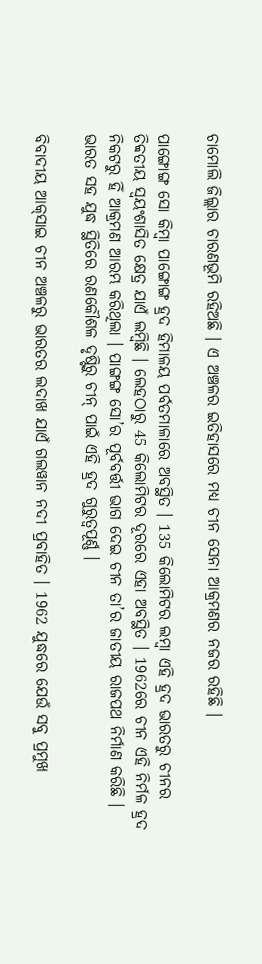ଚାମୋଲି ଜିଲ୍ଲାର ଚାରଣଭୂମି ରହିଅଛି । ଏ ଅଞ୍ଚଳର ଇତିହାସରେ ମଧ୍ୟ ଚୀନ ସେନା ଆକ୍ରମଣର ନଜର ରହିଛି ।

ପାଙ୍ଗୋଙ୍ଗ ସୋ କିମ୍ବା ପାଙ୍ଗୋଙ୍ଗ ହ୍ରଦ ହିମାଳୟ ପର୍ବତମାଳାରେ ଅବସ୍ଥିତ । 135 କିଲୋମିଟର ଲମ୍ବା ଏହି ହ୍ରଦ ଭାରତରୁ ଚୀନର ତିବ୍ବତୀୟ ସ୍ବୟଂଶାସିତ କ୍ଷେତ୍ର ଯାଏଁ ଲମ୍ବିଛି । ଲେହଠାରୁ 45 କିଲୋମିଟର ଦୂରରେ ଏହା ଅବସ୍ଥିତ । 1962ରେ ଚୀନ ଏହି ନିର୍ମଳ ହ୍ରଦ ନିକଟରୁ ହିଁ ଆକ୍ରମଣ ଆରମ୍ଭ କରିଥିଲା । ପାଙ୍ଗଙ୍ଗ ସୋ’ର ପୂର୍ବବର୍ତ୍ତୀ ଭାଗ ଦେଇ ଚୀନ ତା’ର ଜାତୀୟ ରାଜପଥ ନିର୍ମାଣ କରିଛି । ଭାରତ ସହ ଯୁଦ୍ଧ ସ୍ଥିତିରେ ରଣକୌଶଳ ଦୃଷ୍ଟିରୁ ଚୀନ୍‌ ପାଇଁ ଏହି ହ୍ରଦ ଗୁରୁତ୍ବପୂର୍ଣ୍ଣ ।

ବିବାଦୀୟ ଆକ୍‌ସାଇ ଚୀନ ଅଞ୍ଚଳରୁ ଭାରତର ଲଦାଖ ଯାଏଁ ଗଲୱାନ ନଦୀ ପ୍ରବାହିତ । 1962 ଯୁଦ୍ଧରେ ଯେଉଁ ସବୁ ପ୍ରମୁଖ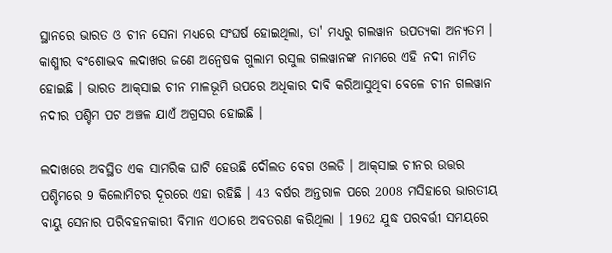ସ୍ଥାନରେ ଭାରତ ଓ ଚୀନ ସେନା ମଧ୍ୟରେ ସଂଘର୍ଷ ହୋଇଥିଲା, ତା' ମଧ୍ୟରୁ ଗଲୱାନ ଉପତ୍ୟକା ଅନ୍ୟତମ । କାଶ୍ମୀର ବଂଶୋଦ୍ଭବ ଲଦାଖର ଜଣେ ଅନ୍ବେଷକ ଗୁଲାମ ରସୁଲ ଗଲୱାନଙ୍କ ନାମରେ ଏହି ନଦୀ ନାମିତ ହୋଇଛି । ଭାରତ ଆକ୍‌ସାଇ ଚୀନ ମାଳଭୂମି ଉପରେ ଅଧିକାର ଦାବି କରିଆସୁଥିବା ବେଳେ ଚୀନ ଗଲୱାନ ନଦୀର ପଶ୍ଚିମ ପଟ ଅଞ୍ଚଳ ଯାଏଁ ଅଗ୍ରସର ହୋଇଛି ।

ଲଦାଖରେ ଅବସ୍ଥିତ ଏକ ସାମରିକ ଘାଟି ହେଉଛି ଦୌଲତ ବେଗ ଓଲଡି । ଆକ୍‌ସାଇ ଚୀନର ଉତ୍ତର ପଶ୍ଚିମରେ 9 କିଲୋମିଟର ଦୂରରେ ଏହା ରହିଛି । 43 ବର୍ଷର ଅନ୍ତରାଳ ପରେ 2008 ମସିହାରେ ଭାରତୀୟ ବାୟୁ ସେନାର ପରିବହନକାରୀ ବିମାନ ଏଠାରେ ଅବତରଣ କରିଥିଲା । 1962 ଯୁଦ୍ଧ ପରବର୍ତ୍ତୀ ସମୟରେ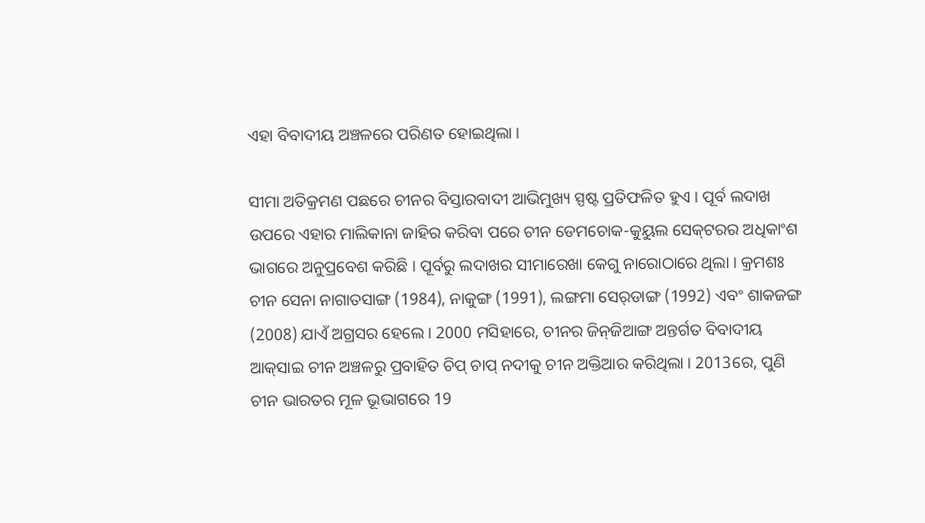ଏହା ବିବାଦୀୟ ଅଞ୍ଚଳରେ ପରିଣତ ହୋଇଥିଲା ।

ସୀମା ଅତିକ୍ରମଣ ପଛରେ ଚୀନର ବିସ୍ତାରବାଦୀ ଆଭିମୁଖ୍ୟ ସ୍ପଷ୍ଟ ପ୍ରତିଫଳିତ ହୁଏ । ପୂର୍ବ ଲଦାଖ ଉପରେ ଏହାର ମାଲିକାନା ଜାହିର କରିବା ପରେ ଚୀନ ଡେମଚୋକ-କୁୟୁଲ ସେକ୍‌ଟରର ଅଧିକାଂଶ ଭାଗରେ ଅନୁପ୍ରବେଶ କରିଛି । ପୂର୍ବରୁ ଲଦାଖର ସୀମାରେଖା କେଗୁ ନାରୋଠାରେ ଥିଲା । କ୍ରମଶଃ ଚୀନ ସେନା ନାଗାତସାଙ୍ଗ (1984), ନାକୁଙ୍ଗ (1991), ଲଙ୍ଗମା ସେର୍‌ଡାଙ୍ଗ (1992) ଏବଂ ଶାକଜଙ୍ଗ (2008) ଯାଏଁ ଅଗ୍ରସର ହେଲେ । 2000 ମସିହାରେ, ଚୀନର ଜିନ୍‌ଜିଆଙ୍ଗ ଅନ୍ତର୍ଗତ ବିବାଦୀୟ ଆକ୍‌ସାଇ ଚୀନ ଅଞ୍ଚଳରୁ ପ୍ରବାହିତ ଚିପ୍‌ ଚାପ୍‌ ନଦୀକୁ ଚୀନ ଅକ୍ତିଆର କରିଥିଲା । 2013ରେ, ପୁଣି ଚୀନ ଭାରତର ମୂଳ ଭୂଭାଗରେ 19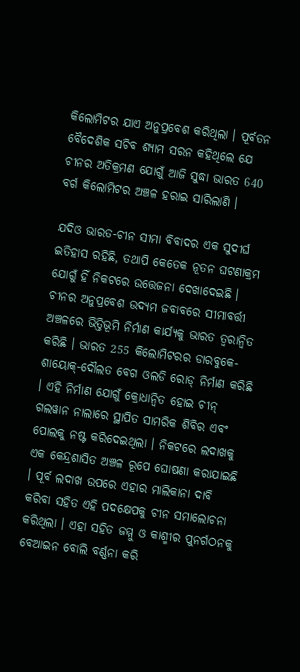କିଲୋମିଟର ଯାଏ ଅନୁପ୍ରବେଶ କରିଥିଲା । ପୂର୍ବତନ ବୈଦେଶିକ ସଚିବ ଶ୍ୟାମ ସରନ କହିଥିଲେ ଯେ ଚୀନର ଅତିକ୍ରମଣ ଯୋଗୁଁ ଆଜି ସୁଦ୍ଧା ଭାରତ 640 ବର୍ଗ କିଲୋମିଟର ଅଞ୍ଚଳ ହରାଇ ସାରିଲାଣି ।

ଯଦିଓ ଭାରତ-ଚୀନ ସୀମା ବିବାଦର ଏକ ସୁଦୀର୍ଘ ଇତିହାସ ରହିଛି, ତଥାପି କେତେକ ନୂତନ ଘଟଣାକ୍ରମ ଯୋଗୁଁ ହିଁ ନିକଟରେ ଉତ୍ତେଜନା ଦେଖାଦେଇଛି । ଚୀନର ଅନୁପ୍ରବେଶ ଉଦ୍ୟମ ଜବାବରେ ସୀମାବର୍ତ୍ତୀ ଅଞ୍ଚଳରେ ଭିତ୍ତିଭୂମି ନିର୍ମାଣ କାର୍ଯ୍ୟକୁ ଭାରତ ତ୍ବରାନ୍ବିତ କରିଛି । ଭାରତ 255 କିଲୋମିଟରର ଡାରବୁକେ-ଶାୟୋକ୍‌-ଦୌଲତ ବେଗ ଓଲଡି ରୋଡ୍‌ ନିର୍ମାଣ କରିଛି । ଏହି ନିର୍ମାଣ ଯୋଗୁଁ କ୍ରୋଧାନ୍ବିତ ହୋଇ ଚୀନ୍‌ ଗଲୱାନ ନାଲାରେ ସ୍ଥାପିତ ସାମରିକ ଶିବିର ଏବଂ ପୋଲକୁ ନଷ୍ଟ କରିଦେଇଥିଲା । ନିକଟରେ ଲଦାଖକୁ ଏକ କେନ୍ଦ୍ରଶାସିତ ଅଞ୍ଚଳ ରୂପେ ଘୋଷଣା କରାଯାଇଛି । ପୂର୍ବ ଲଦାଖ ଉପରେ ଏହାର ମାଲିକାନା ଦାବି କରିବା ସହିତ ଏହି ପଦକ୍ଷେପକୁ ଚୀନ ସମାଲୋଚନା କରିଥିଲା । ଏହା ସହିତ ଜମ୍ମୁ ଓ କାଶ୍ମୀର ପୁନର୍ଗଠନକୁ ବେଆଇନ ବୋଲି ବର୍ଣ୍ଣନା କରି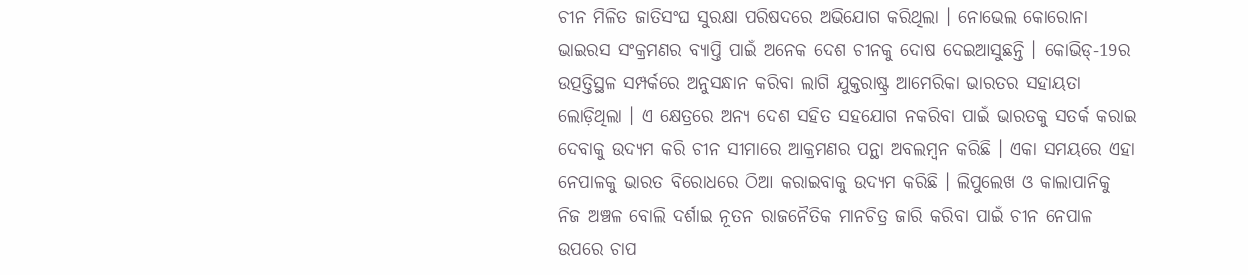ଚୀନ ମିଳିତ ଜାତିସଂଘ ସୁରକ୍ଷା ପରିଷଦରେ ଅଭିଯୋଗ କରିଥିଲା । ନୋଭେଲ କୋରୋନା ଭାଇରସ ସଂକ୍ରମଣର ବ୍ୟାପ୍ତି ପାଇଁ ଅନେକ ଦେଶ ଚୀନକୁ ଦୋଷ ଦେଇଆସୁଛନ୍ତି । କୋଭିଡ୍‌-19ର ଉତ୍ପତ୍ତିସ୍ଥଳ ସମ୍ପର୍କରେ ଅନୁସନ୍ଧାନ କରିବା ଲାଗି ଯୁକ୍ତରାଷ୍ଟ୍ର ଆମେରିକା ଭାରତର ସହାୟତା ଲୋଡ଼ିଥିଲା । ଏ କ୍ଷେତ୍ରରେ ଅନ୍ୟ ଦେଶ ସହିତ ସହଯୋଗ ନକରିବା ପାଇଁ ଭାରତକୁ ସତର୍କ କରାଇ ଦେବାକୁ ଉଦ୍ୟମ କରି ଚୀନ ସୀମାରେ ଆକ୍ରମଣର ପନ୍ଥା ଅବଲମ୍ବନ କରିଛି । ଏକା ସମୟରେ ଏହା ନେପାଳକୁ ଭାରତ ବିରୋଧରେ ଠିଆ କରାଇବାକୁ ଉଦ୍ୟମ କରିଛି । ଲିପୁଲେଖ ଓ କାଲାପାନିକୁ ନିଜ ଅଞ୍ଚଳ ବୋଲି ଦର୍ଶାଇ ନୂତନ ରାଜନୈତିକ ମାନଚିତ୍ର ଜାରି କରିବା ପାଇଁ ଚୀନ ନେପାଳ ଉପରେ ଚାପ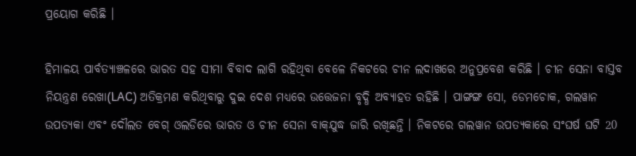ପ୍ରୟୋଗ କରିଛି ।

ହିମାଳୟ ପାର୍ବତ୍ୟାଞ୍ଚଳରେ ଭାରତ ସହ ସୀମା ବିବାଦ ଲାଗି ରହିଥିବା ବେଳେ ନିକଟରେ ଚୀନ ଲଦାଖରେ ଅନୁପ୍ରବେଶ କରିଛି । ଚୀନ ସେନା ବାସ୍ତବ ନିୟନ୍ତ୍ରଣ ରେଖା(LAC) ଅତିକ୍ରମଣ କରିଥିବାରୁ ଦୁଇ ଦେଶ ମଧ୍ୟରେ ଉତ୍ତେଜନା ବୃଦ୍ଧି ଅବ୍ୟାହତ ରହିଛି । ପାଙ୍ଗଙ୍ଗ ସୋ, ଡେମଚୋକ, ଗଲୱାନ ଉପତ୍ୟକା ଏବଂ ଦୌଲତ ବେଗ୍‌ ଓଲଡିରେ ଭାରତ ଓ ଚୀନ ସେନା ବାକ୍‌ଯୁଦ୍ଧ ଜାରି ରଖିଛନ୍ତି । ନିକଟରେ ଗଲୱାନ ଉପତ୍ୟକାରେ ସଂଘର୍ଷ ଘଟି 20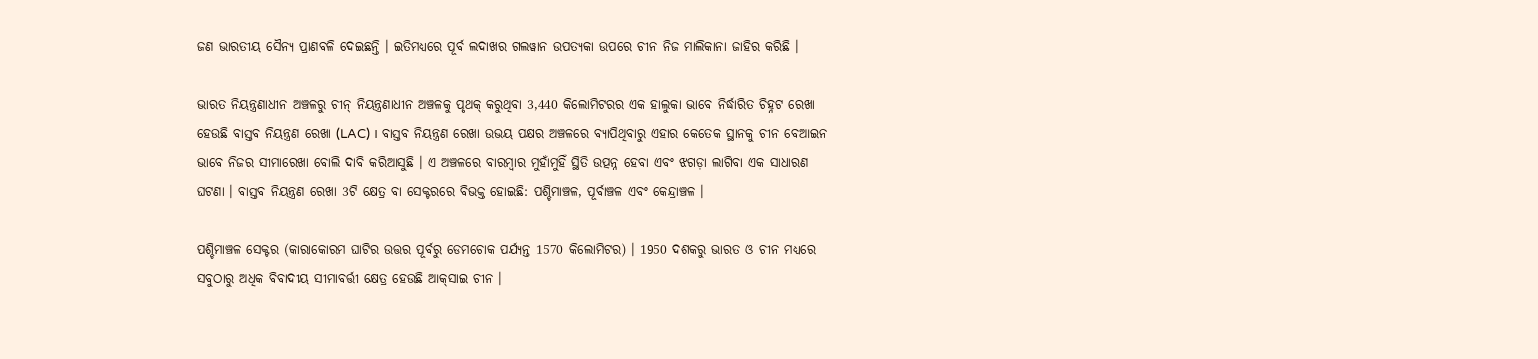ଜଣ ଭାରତୀୟ ସୈନ୍ୟ ପ୍ରାଣବଳି ଦେଇଛନ୍ତି । ଇତିମଧ୍ୟରେ ପୂର୍ବ ଲଦାଖର ଗଲୱାନ ଉପତ୍ୟକା ଉପରେ ଚୀନ ନିଜ ମାଲିକାନା ଜାହିର କରିଛି ।

ଭାରତ ନିୟନ୍ତ୍ରଣାଧୀନ ଅଞ୍ଚଳରୁ ଚୀନ୍‌ ନିୟନ୍ତ୍ରଣାଧୀନ ଅଞ୍ଚଳକୁ ପୃଥକ୍‌ କରୁଥିବା 3,440 କିଲୋମିଟରର ଏକ ହାଲୁକା ଭାବେ ନିର୍ଦ୍ଧାରିତ ଚିହ୍ନଟ ରେଖା ହେଉଛି ବାସ୍ତବ ନିୟନ୍ତ୍ରଣ ରେଖା (LAC) । ବାସ୍ତବ ନିୟନ୍ତ୍ରଣ ରେଖା ଉଭୟ ପକ୍ଷର ଅଞ୍ଚଳରେ ବ୍ୟାପିଥିବାରୁ ଏହାର କେତେକ ସ୍ଥାନକୁ ଚୀନ ବେଆଇନ ଭାବେ ନିଜର ସୀମାରେଖା ବୋଲି ଦାବି କରିଆସୁଛି । ଏ ଅଞ୍ଚଳରେ ବାରମ୍ବାର ମୁହାଁମୁହିଁ ସ୍ଥିତି ଉତ୍ପନ୍ନ ହେବା ଏବଂ ଝଗଡ଼ା ଲାଗିବା ଏକ ସାଧାରଣ ଘଟଣା । ବାସ୍ତବ ନିୟନ୍ତ୍ରଣ ରେଖା 3ଟି କ୍ଷେତ୍ର ବା ସେକ୍ଟରରେ ବିଭକ୍ତ ହୋଇଛି: ପଶ୍ଚିମାଞ୍ଚଳ, ପୂର୍ବାଞ୍ଚଳ ଏବଂ କେନ୍ଦ୍ରାଞ୍ଚଳ ।

ପଶ୍ଚିମାଞ୍ଚଳ ସେକ୍ଟର (କାରାକୋରମ ଘାଟିର ଉତ୍ତର ପୂର୍ବରୁ ଡେମଚୋକ ପର୍ଯ୍ୟନ୍ତ 1570 କିଲୋମିଟର) । 1950 ଦଶକରୁ ଭାରତ ଓ ଚୀନ ମଧ୍ୟରେ ସବୁଠାରୁ ଅଧିକ ବିବାଦୀୟ ସୀମାବର୍ତ୍ତୀ କ୍ଷେତ୍ର ହେଉଛି ଆକ୍‌ସାଇ ଚୀନ ।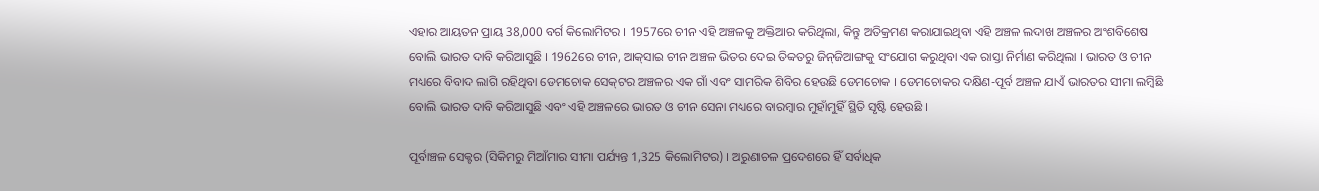ଏହାର ଆୟତନ ପ୍ରାୟ 38,000 ବର୍ଗ କିଲୋମିଟର । 1957ରେ ଚୀନ ଏହି ଅଞ୍ଚଳକୁ ଅକ୍ତିଆର କରିଥିଲା, କିନ୍ତୁ ଅତିକ୍ରମଣ କରାଯାଇଥିବା ଏହି ଅଞ୍ଚଳ ଲଦାଖ ଅଞ୍ଚଳର ଅଂଶବିଶେଷ ବୋଲି ଭାରତ ଦାବି କରିଆସୁଛି । 1962ରେ ଚୀନ, ଆକ୍‌ସାଇ ଚୀନ ଅଞ୍ଚଳ ଭିତର ଦେଇ ତିବ୍ବତରୁ ଜିନ୍‌ଜିଆଙ୍ଗକୁ ସଂଯୋଗ କରୁଥିବା ଏକ ରାସ୍ତା ନିର୍ମାଣ କରିଥିଲା । ଭାରତ ଓ ଚୀନ ମଧ୍ୟରେ ବିବାଦ ଲାଗି ରହିଥିବା ଡେମଚୋକ ସେକ୍‌ଟର ଅଞ୍ଚଳର ଏକ ଗାଁ ଏବଂ ସାମରିକ ଶିବିର ହେଉଛି ଡେମଚୋକ । ଡେମଚୋକର ଦକ୍ଷିଣ-ପୂର୍ବ ଅଞ୍ଚଳ ଯାଏଁ ଭାରତର ସୀମା ଲମ୍ବିଛି ବୋଲି ଭାରତ ଦାବି କରିଆସୁଛି ଏବଂ ଏହି ଅଞ୍ଚଳରେ ଭାରତ ଓ ଚୀନ ସେନା ମଧ୍ୟରେ ବାରମ୍ବାର ମୁହାଁମୁହିଁ ସ୍ଥିତି ସୃଷ୍ଟି ହେଉଛି ।

ପୂର୍ବାଞ୍ଚଳ ସେକ୍ଟର (ସିକିମରୁ ମିଆଁମାର ସୀମା ପର୍ଯ୍ୟନ୍ତ 1,325 କିଲୋମିଟର) । ଅରୁଣାଚଳ ପ୍ରଦେଶରେ ହିଁ ସର୍ବାଧିକ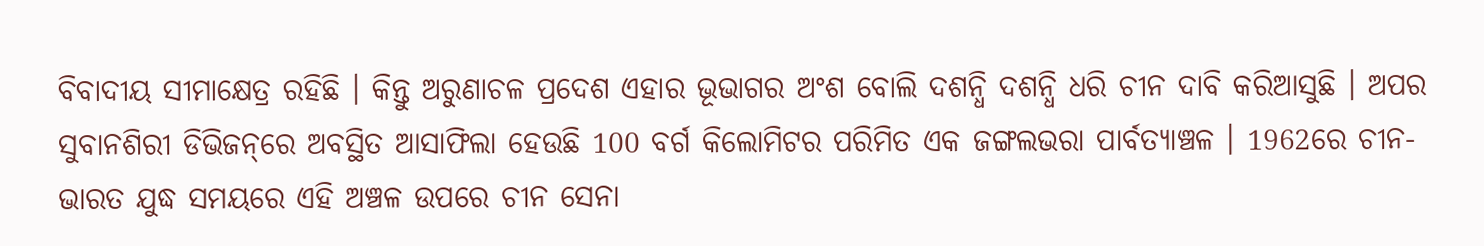ବିବାଦୀୟ ସୀମାକ୍ଷେତ୍ର ରହିଛି । କିନ୍ତୁ ଅରୁଣାଚଳ ପ୍ରଦେଶ ଏହାର ଭୂଭାଗର ଅଂଶ ବୋଲି ଦଶନ୍ଧି ଦଶନ୍ଧି ଧରି ଚୀନ ଦାବି କରିଆସୁଛି । ଅପର ସୁବାନଶିରୀ ଡିଭିଜନ୍‌ରେ ଅବସ୍ଥିତ ଆସାଫିଲା ହେଉଛି 100 ବର୍ଗ କିଲୋମିଟର ପରିମିତ ଏକ ଜଙ୍ଗଲଭରା ପାର୍ବତ୍ୟାଞ୍ଚଳ । 1962ରେ ଚୀନ-ଭାରତ ଯୁଦ୍ଧ ସମୟରେ ଏହି ଅଞ୍ଚଳ ଉପରେ ଚୀନ ସେନା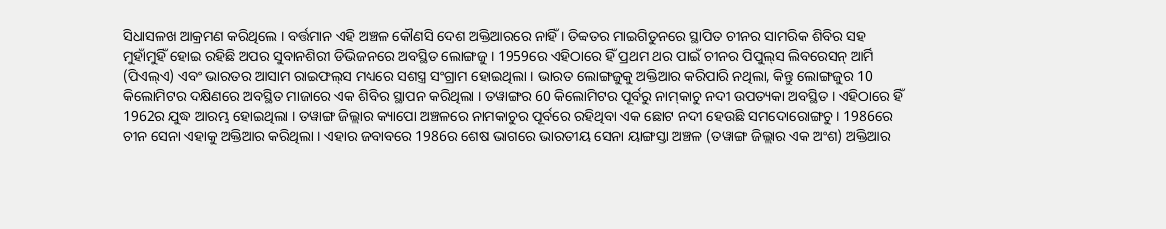ସିଧାସଳଖ ଆକ୍ରମଣ କରିଥିଲେ । ବର୍ତ୍ତମାନ ଏହି ଅଞ୍ଚଳ କୌଣସି ଦେଶ ଅକ୍ତିଆରରେ ନାହିଁ । ତିବ୍ବତର ମାଇଗିତୁନରେ ସ୍ଥାପିତ ଚୀନର ସାମରିକ ଶିବିର ସହ ମୁହାଁମୁହିଁ ହୋଇ ରହିଛି ଅପର ସୁବାନଶିରୀ ଡିଭିଜନରେ ଅବସ୍ଥିତ ଲୋଙ୍ଗଜୁ । 1959ରେ ଏହିଠାରେ ହିଁ ପ୍ରଥମ ଥର ପାଇଁ ଚୀନର ପିପୁଲ୍‌ସ ଲିବରେସନ୍‌ ଆର୍ମି (ପିଏଲ୍‌ଏ) ଏବଂ ଭାରତର ଆସାମ ରାଇଫଲ୍‌ସ ମଧ୍ୟରେ ସଶସ୍ତ୍ର ସଂଗ୍ରାମ ହୋଇଥିଲା । ଭାରତ ଲୋଙ୍ଗଜୁକୁ ଅକ୍ତିଆର କରିପାରି ନଥିଲା, କିନ୍ତୁ ଲୋଙ୍ଗଜୁର 10 କିଲୋମିଟର ଦକ୍ଷିଣରେ ଅବସ୍ଥିତ ମାଜାରେ ଏକ ଶିବିର ସ୍ଥାପନ କରିଥିଲା । ତୱାଙ୍ଗର 60 କିଲୋମିଟର ପୂର୍ବରୁ ନାମ୍‌କାଚୁ ନଦୀ ଉପତ୍ୟକା ଅବସ୍ଥିତ । ଏହିଠାରେ ହିଁ 1962ର ଯୁଦ୍ଧ ଆରମ୍ଭ ହୋଇଥିଲା । ତୱାଙ୍ଗ ଜିଲ୍ଲାର କ୍ୟାପୋ ଅଞ୍ଚଳରେ ନାମକାଚୁର ପୂର୍ବରେ ରହିଥିବା ଏକ ଛୋଟ ନଦୀ ହେଉଛି ସମଦୋରୋଙ୍ଗଚୁ । 1986ରେ ଚୀନ ସେନା ଏହାକୁ ଅକ୍ତିଆର କରିଥିଲା । ଏହାର ଜବାବରେ 1986ର ଶେଷ ଭାଗରେ ଭାରତୀୟ ସେନା ୟାଙ୍ଗସ୍ତା ଅଞ୍ଚଳ (ତୱାଙ୍ଗ ଜିଲ୍ଲାର ଏକ ଅଂଶ) ଅକ୍ତିଆର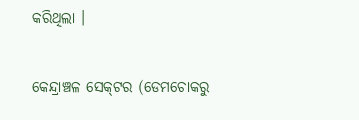କରିଥିଲା ।

କେନ୍ଦ୍ରାଞ୍ଚଳ ସେକ୍‌ଟର (ଡେମଚୋକରୁ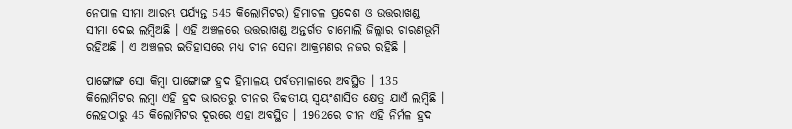ନେପାଳ ସୀମା ଆରମ୍ଭ ପର୍ଯ୍ୟନ୍ତ 545 କିଲୋମିଟର) ହିମାଚଳ ପ୍ରଦେଶ ଓ ଉତ୍ତରାଖଣ୍ଡ ସୀମା ଦେଇ ଲମ୍ବିଅଛି । ଏହି ଅଞ୍ଚଳରେ ଉତ୍ତରାଖଣ୍ଡ ଅନ୍ତର୍ଗତ ଚାମୋଲି ଜିଲ୍ଲାର ଚାରଣଭୂମି ରହିଅଛି । ଏ ଅଞ୍ଚଳର ଇତିହାସରେ ମଧ୍ୟ ଚୀନ ସେନା ଆକ୍ରମଣର ନଜର ରହିଛି ।

ପାଙ୍ଗୋଙ୍ଗ ସୋ କିମ୍ବା ପାଙ୍ଗୋଙ୍ଗ ହ୍ରଦ ହିମାଳୟ ପର୍ବତମାଳାରେ ଅବସ୍ଥିତ । 135 କିଲୋମିଟର ଲମ୍ବା ଏହି ହ୍ରଦ ଭାରତରୁ ଚୀନର ତିବ୍ବତୀୟ ସ୍ବୟଂଶାସିତ କ୍ଷେତ୍ର ଯାଏଁ ଲମ୍ବିଛି । ଲେହଠାରୁ 45 କିଲୋମିଟର ଦୂରରେ ଏହା ଅବସ୍ଥିତ । 1962ରେ ଚୀନ ଏହି ନିର୍ମଳ ହ୍ରଦ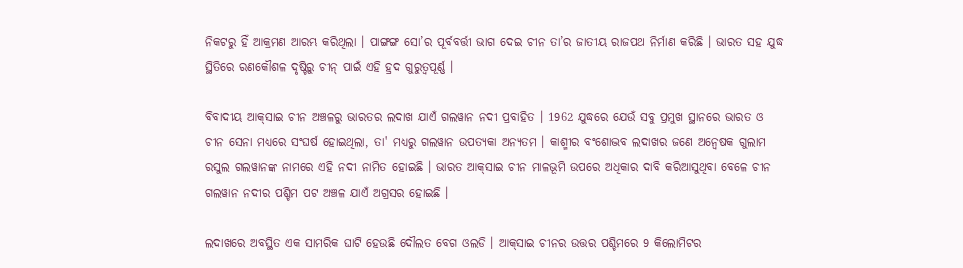ନିକଟରୁ ହିଁ ଆକ୍ରମଣ ଆରମ୍ଭ କରିଥିଲା । ପାଙ୍ଗଙ୍ଗ ସୋ’ର ପୂର୍ବବର୍ତ୍ତୀ ଭାଗ ଦେଇ ଚୀନ ତା’ର ଜାତୀୟ ରାଜପଥ ନିର୍ମାଣ କରିଛି । ଭାରତ ସହ ଯୁଦ୍ଧ ସ୍ଥିତିରେ ରଣକୌଶଳ ଦୃଷ୍ଟିରୁ ଚୀନ୍‌ ପାଇଁ ଏହି ହ୍ରଦ ଗୁରୁତ୍ବପୂର୍ଣ୍ଣ ।

ବିବାଦୀୟ ଆକ୍‌ସାଇ ଚୀନ ଅଞ୍ଚଳରୁ ଭାରତର ଲଦାଖ ଯାଏଁ ଗଲୱାନ ନଦୀ ପ୍ରବାହିତ । 1962 ଯୁଦ୍ଧରେ ଯେଉଁ ସବୁ ପ୍ରମୁଖ ସ୍ଥାନରେ ଭାରତ ଓ ଚୀନ ସେନା ମଧ୍ୟରେ ସଂଘର୍ଷ ହୋଇଥିଲା, ତା' ମଧ୍ୟରୁ ଗଲୱାନ ଉପତ୍ୟକା ଅନ୍ୟତମ । କାଶ୍ମୀର ବଂଶୋଦ୍ଭବ ଲଦାଖର ଜଣେ ଅନ୍ବେଷକ ଗୁଲାମ ରସୁଲ ଗଲୱାନଙ୍କ ନାମରେ ଏହି ନଦୀ ନାମିତ ହୋଇଛି । ଭାରତ ଆକ୍‌ସାଇ ଚୀନ ମାଳଭୂମି ଉପରେ ଅଧିକାର ଦାବି କରିଆସୁଥିବା ବେଳେ ଚୀନ ଗଲୱାନ ନଦୀର ପଶ୍ଚିମ ପଟ ଅଞ୍ଚଳ ଯାଏଁ ଅଗ୍ରସର ହୋଇଛି ।

ଲଦାଖରେ ଅବସ୍ଥିତ ଏକ ସାମରିକ ଘାଟି ହେଉଛି ଦୌଲତ ବେଗ ଓଲଡି । ଆକ୍‌ସାଇ ଚୀନର ଉତ୍ତର ପଶ୍ଚିମରେ 9 କିଲୋମିଟର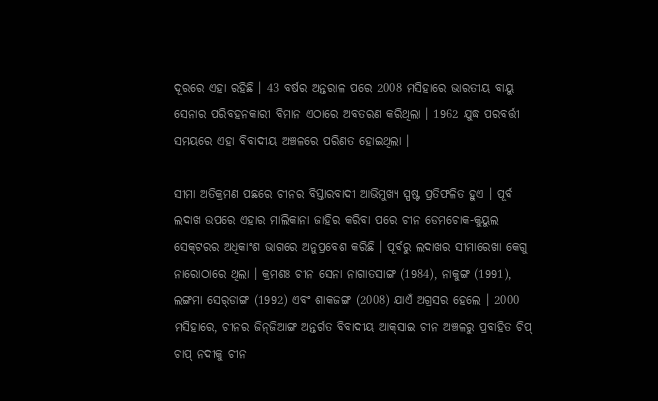ଦୂରରେ ଏହା ରହିଛି । 43 ବର୍ଷର ଅନ୍ତରାଳ ପରେ 2008 ମସିହାରେ ଭାରତୀୟ ବାୟୁ ସେନାର ପରିବହନକାରୀ ବିମାନ ଏଠାରେ ଅବତରଣ କରିଥିଲା । 1962 ଯୁଦ୍ଧ ପରବର୍ତ୍ତୀ ସମୟରେ ଏହା ବିବାଦୀୟ ଅଞ୍ଚଳରେ ପରିଣତ ହୋଇଥିଲା ।

ସୀମା ଅତିକ୍ରମଣ ପଛରେ ଚୀନର ବିସ୍ତାରବାଦୀ ଆଭିମୁଖ୍ୟ ସ୍ପଷ୍ଟ ପ୍ରତିଫଳିତ ହୁଏ । ପୂର୍ବ ଲଦାଖ ଉପରେ ଏହାର ମାଲିକାନା ଜାହିର କରିବା ପରେ ଚୀନ ଡେମଚୋକ-କୁୟୁଲ ସେକ୍‌ଟରର ଅଧିକାଂଶ ଭାଗରେ ଅନୁପ୍ରବେଶ କରିଛି । ପୂର୍ବରୁ ଲଦାଖର ସୀମାରେଖା କେଗୁ ନାରୋଠାରେ ଥିଲା । କ୍ରମଶଃ ଚୀନ ସେନା ନାଗାତସାଙ୍ଗ (1984), ନାକୁଙ୍ଗ (1991), ଲଙ୍ଗମା ସେର୍‌ଡାଙ୍ଗ (1992) ଏବଂ ଶାକଜଙ୍ଗ (2008) ଯାଏଁ ଅଗ୍ରସର ହେଲେ । 2000 ମସିହାରେ, ଚୀନର ଜିନ୍‌ଜିଆଙ୍ଗ ଅନ୍ତର୍ଗତ ବିବାଦୀୟ ଆକ୍‌ସାଇ ଚୀନ ଅଞ୍ଚଳରୁ ପ୍ରବାହିତ ଚିପ୍‌ ଚାପ୍‌ ନଦୀକୁ ଚୀନ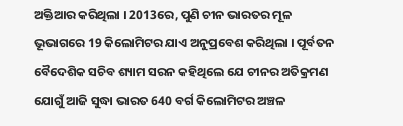ଅକ୍ତିଆର କରିଥିଲା । 2013ରେ, ପୁଣି ଚୀନ ଭାରତର ମୂଳ ଭୂଭାଗରେ 19 କିଲୋମିଟର ଯାଏ ଅନୁପ୍ରବେଶ କରିଥିଲା । ପୂର୍ବତନ ବୈଦେଶିକ ସଚିବ ଶ୍ୟାମ ସରନ କହିଥିଲେ ଯେ ଚୀନର ଅତିକ୍ରମଣ ଯୋଗୁଁ ଆଜି ସୁଦ୍ଧା ଭାରତ 640 ବର୍ଗ କିଲୋମିଟର ଅଞ୍ଚଳ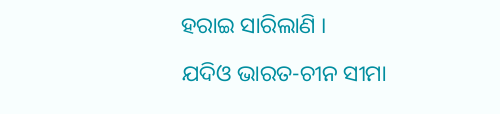ହରାଇ ସାରିଲାଣି ।

ଯଦିଓ ଭାରତ-ଚୀନ ସୀମା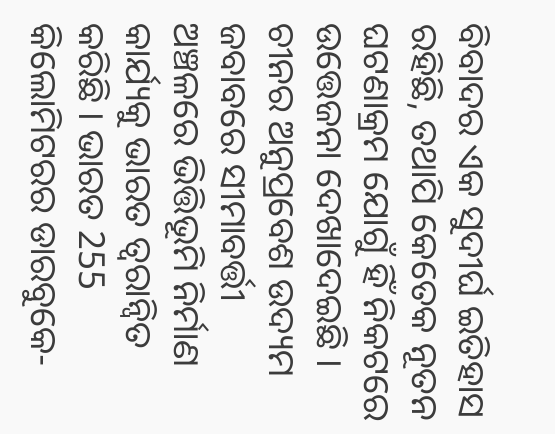ବିବାଦର ଏକ ସୁଦୀର୍ଘ ଇତିହାସ ରହିଛି, ତଥାପି କେତେକ ନୂତନ ଘଟଣାକ୍ରମ ଯୋଗୁଁ ହିଁ ନିକଟରେ ଉତ୍ତେଜନା ଦେଖାଦେଇଛି । ଚୀନର ଅନୁପ୍ରବେଶ ଉଦ୍ୟମ ଜବାବରେ ସୀମାବର୍ତ୍ତୀ ଅଞ୍ଚଳରେ ଭିତ୍ତିଭୂମି ନିର୍ମାଣ କାର୍ଯ୍ୟକୁ ଭାରତ ତ୍ବରାନ୍ବିତ କରିଛି । ଭାରତ 255 କିଲୋମିଟରର ଡାରବୁକେ-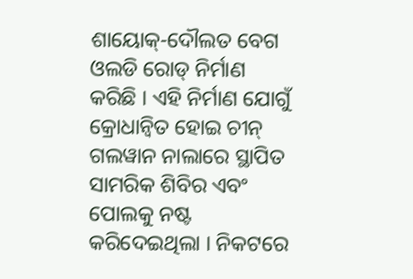ଶାୟୋକ୍‌-ଦୌଲତ ବେଗ ଓଲଡି ରୋଡ୍‌ ନିର୍ମାଣ କରିଛି । ଏହି ନିର୍ମାଣ ଯୋଗୁଁ କ୍ରୋଧାନ୍ବିତ ହୋଇ ଚୀନ୍‌ ଗଲୱାନ ନାଲାରେ ସ୍ଥାପିତ ସାମରିକ ଶିବିର ଏବଂ ପୋଲକୁ ନଷ୍ଟ କରିଦେଇଥିଲା । ନିକଟରେ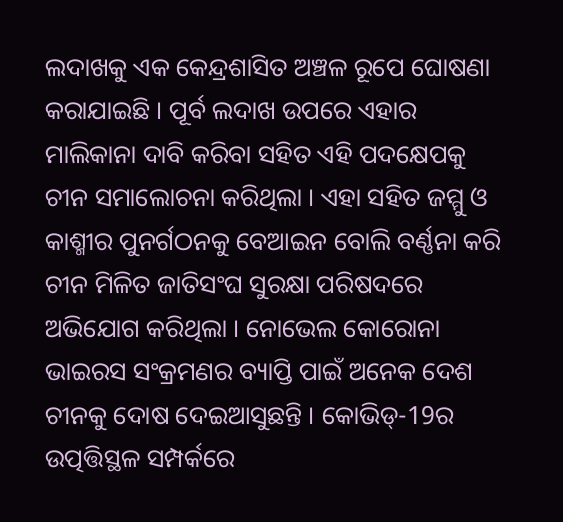ଲଦାଖକୁ ଏକ କେନ୍ଦ୍ରଶାସିତ ଅଞ୍ଚଳ ରୂପେ ଘୋଷଣା କରାଯାଇଛି । ପୂର୍ବ ଲଦାଖ ଉପରେ ଏହାର ମାଲିକାନା ଦାବି କରିବା ସହିତ ଏହି ପଦକ୍ଷେପକୁ ଚୀନ ସମାଲୋଚନା କରିଥିଲା । ଏହା ସହିତ ଜମ୍ମୁ ଓ କାଶ୍ମୀର ପୁନର୍ଗଠନକୁ ବେଆଇନ ବୋଲି ବର୍ଣ୍ଣନା କରି ଚୀନ ମିଳିତ ଜାତିସଂଘ ସୁରକ୍ଷା ପରିଷଦରେ ଅଭିଯୋଗ କରିଥିଲା । ନୋଭେଲ କୋରୋନା ଭାଇରସ ସଂକ୍ରମଣର ବ୍ୟାପ୍ତି ପାଇଁ ଅନେକ ଦେଶ ଚୀନକୁ ଦୋଷ ଦେଇଆସୁଛନ୍ତି । କୋଭିଡ୍‌-19ର ଉତ୍ପତ୍ତିସ୍ଥଳ ସମ୍ପର୍କରେ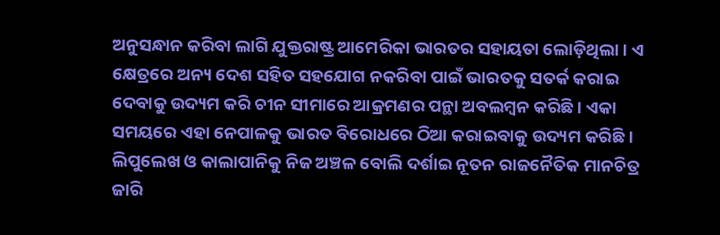ଅନୁସନ୍ଧାନ କରିବା ଲାଗି ଯୁକ୍ତରାଷ୍ଟ୍ର ଆମେରିକା ଭାରତର ସହାୟତା ଲୋଡ଼ିଥିଲା । ଏ କ୍ଷେତ୍ରରେ ଅନ୍ୟ ଦେଶ ସହିତ ସହଯୋଗ ନକରିବା ପାଇଁ ଭାରତକୁ ସତର୍କ କରାଇ ଦେବାକୁ ଉଦ୍ୟମ କରି ଚୀନ ସୀମାରେ ଆକ୍ରମଣର ପନ୍ଥା ଅବଲମ୍ବନ କରିଛି । ଏକା ସମୟରେ ଏହା ନେପାଳକୁ ଭାରତ ବିରୋଧରେ ଠିଆ କରାଇବାକୁ ଉଦ୍ୟମ କରିଛି । ଲିପୁଲେଖ ଓ କାଲାପାନିକୁ ନିଜ ଅଞ୍ଚଳ ବୋଲି ଦର୍ଶାଇ ନୂତନ ରାଜନୈତିକ ମାନଚିତ୍ର ଜାରି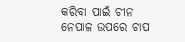କରିବା ପାଇଁ ଚୀନ ନେପାଳ ଉପରେ ଚାପ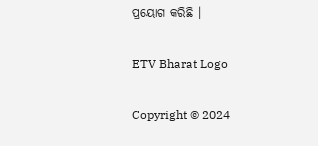ପ୍ରୟୋଗ କରିଛି ।

ETV Bharat Logo

Copyright © 2024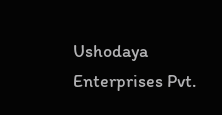Ushodaya Enterprises Pvt.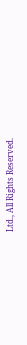Ltd., All Rights Reserved.